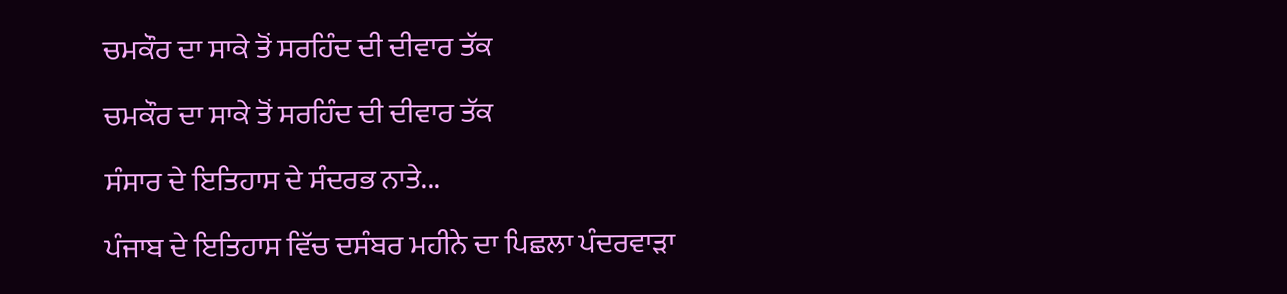ਚਮਕੌਰ ਦਾ ਸਾਕੇ ਤੋਂ ਸਰਹਿੰਦ ਦੀ ਦੀਵਾਰ ਤੱਕ

ਚਮਕੌਰ ਦਾ ਸਾਕੇ ਤੋਂ ਸਰਹਿੰਦ ਦੀ ਦੀਵਾਰ ਤੱਕ

ਸੰਸਾਰ ਦੇ ਇਤਿਹਾਸ ਦੇ ਸੰਦਰਭ ਨਾਤੇ...

ਪੰਜਾਬ ਦੇ ਇਤਿਹਾਸ ਵਿੱਚ ਦਸੰਬਰ ਮਹੀਨੇ ਦਾ ਪਿਛਲਾ ਪੰਦਰਵਾੜਾ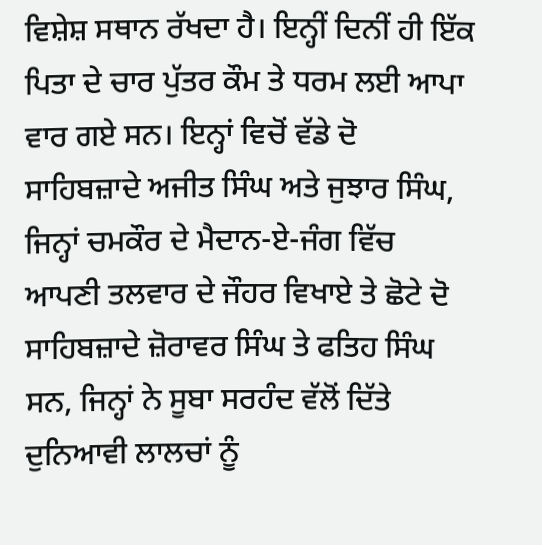ਵਿਸ਼ੇਸ਼ ਸਥਾਨ ਰੱਖਦਾ ਹੈ। ਇਨ੍ਹੀਂ ਦਿਨੀਂ ਹੀ ਇੱਕ ਪਿਤਾ ਦੇ ਚਾਰ ਪੁੱਤਰ ਕੌਮ ਤੇ ਧਰਮ ਲਈ ਆਪਾ ਵਾਰ ਗਏ ਸਨ। ਇਨ੍ਹਾਂ ਵਿਚੋਂ ਵੱਡੇ ਦੋ ਸਾਹਿਬਜ਼ਾਦੇ ਅਜੀਤ ਸਿੰਘ ਅਤੇ ਜੁਝਾਰ ਸਿੰਘ, ਜਿਨ੍ਹਾਂ ਚਮਕੌਰ ਦੇ ਮੈਦਾਨ-ਏ-ਜੰਗ ਵਿੱਚ ਆਪਣੀ ਤਲਵਾਰ ਦੇ ਜੌਹਰ ਵਿਖਾਏ ਤੇ ਛੋਟੇ ਦੋ ਸਾਹਿਬਜ਼ਾਦੇ ਜ਼ੋਰਾਵਰ ਸਿੰਘ ਤੇ ਫਤਿਹ ਸਿੰਘ ਸਨ, ਜਿਨ੍ਹਾਂ ਨੇ ਸੂਬਾ ਸਰਹੰਦ ਵੱਲੋਂ ਦਿੱਤੇ ਦੁਨਿਆਵੀ ਲਾਲਚਾਂ ਨੂੰ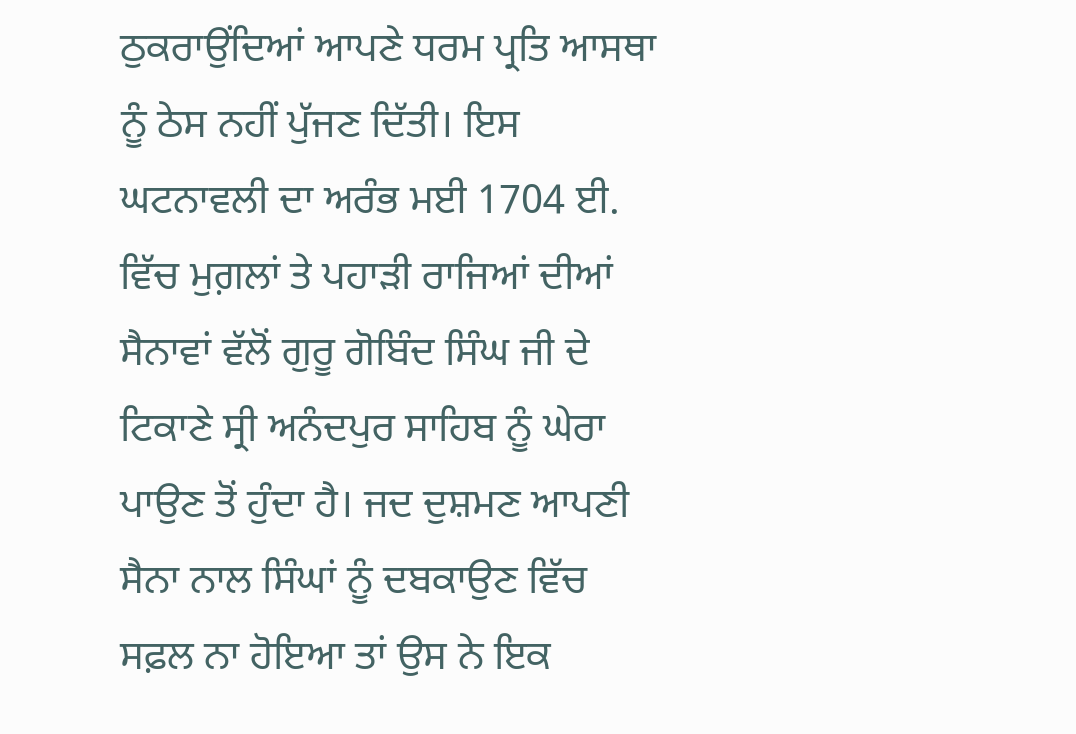ਠੁਕਰਾਉਂਦਿਆਂ ਆਪਣੇ ਧਰਮ ਪ੍ਰਤਿ ਆਸਥਾ ਨੂੰ ਠੇਸ ਨਹੀਂ ਪੁੱਜਣ ਦਿੱਤੀ। ਇਸ ਘਟਨਾਵਲੀ ਦਾ ਅਰੰਭ ਮਈ 1704 ਈ. ਵਿੱਚ ਮੁਗ਼ਲਾਂ ਤੇ ਪਹਾੜੀ ਰਾਜਿਆਂ ਦੀਆਂ ਸੈਨਾਵਾਂ ਵੱਲੋਂ ਗੁਰੂ ਗੋਬਿੰਦ ਸਿੰਘ ਜੀ ਦੇ ਟਿਕਾਣੇ ਸ੍ਰੀ ਅਨੰਦਪੁਰ ਸਾਹਿਬ ਨੂੰ ਘੇਰਾ ਪਾਉਣ ਤੋਂ ਹੁੰਦਾ ਹੈ। ਜਦ ਦੁਸ਼ਮਣ ਆਪਣੀ ਸੈਨਾ ਨਾਲ ਸਿੰਘਾਂ ਨੂੰ ਦਬਕਾਉਣ ਵਿੱਚ ਸਫ਼ਲ ਨਾ ਹੋਇਆ ਤਾਂ ਉਸ ਨੇ ਇਕ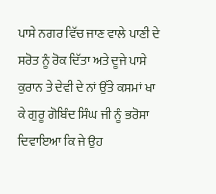ਪਾਸੇ ਨਗਰ ਵਿੱਚ ਜਾਣ ਵਾਲੇ ਪਾਣੀ ਦੇ ਸਰੋਤ ਨੂੰ ਰੋਕ ਦਿੱਤਾ ਅਤੇ ਦੂਜੇ ਪਾਸੇ ਕੁਰਾਨ ਤੇ ਦੇਵੀ ਦੇ ਨਾਂ ਉੱਤੇ ਕਸਮਾਂ ਖਾ ਕੇ ਗੁਰੂ ਗੋਬਿੰਦ ਸਿੰਘ ਜੀ ਨੂੰ ਭਰੋਸਾ ਦਿਵਾਇਆ ਕਿ ਜੇ ਉਹ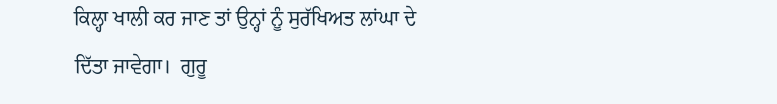ਕਿਲ੍ਹਾ ਖਾਲੀ ਕਰ ਜਾਣ ਤਾਂ ਉਨ੍ਹਾਂ ਨੂੰ ਸੁਰੱਖਿਅਤ ਲਾਂਘਾ ਦੇ ਦਿੱਤਾ ਜਾਵੇਗਾ।  ਗੁਰੂ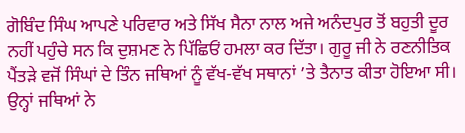ਗੋਬਿੰਦ ਸਿੰਘ ਆਪਣੇ ਪਰਿਵਾਰ ਅਤੇ ਸਿੱਖ ਸੈਨਾ ਨਾਲ ਅਜੇ ਅਨੰਦਪੁਰ ਤੋਂ ਬਹੁਤੀ ਦੂਰ ਨਹੀਂ ਪਹੁੰਚੇ ਸਨ ਕਿ ਦੁਸ਼ਮਣ ਨੇ ਪਿੱਛਿਓਂ ਹਮਲਾ ਕਰ ਦਿੱਤਾ। ਗੁਰੂ ਜੀ ਨੇ ਰਣਨੀਤਿਕ ਪੈਂਤੜੇ ਵਜੋਂ ਸਿੰਘਾਂ ਦੇ ਤਿੰਨ ਜਥਿਆਂ ਨੂੰ ਵੱਖ-ਵੱਖ ਸਥਾਨਾਂ ’ਤੇ ਤੈਨਾਤ ਕੀਤਾ ਹੋਇਆ ਸੀ। ਉਨ੍ਹਾਂ ਜਥਿਆਂ ਨੇ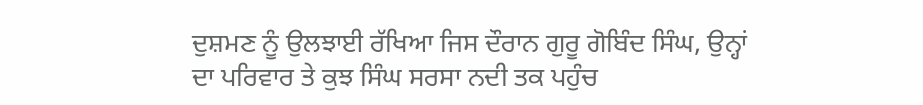ਦੁਸ਼ਮਣ ਨੂੰ ਉਲਝਾਈ ਰੱਖਿਆ ਜਿਸ ਦੌਰਾਨ ਗੁਰੂ ਗੋਬਿੰਦ ਸਿੰਘ, ਉਨ੍ਹਾਂ ਦਾ ਪਰਿਵਾਰ ਤੇ ਕੁਝ ਸਿੰਘ ਸਰਸਾ ਨਦੀ ਤਕ ਪਹੁੰਚ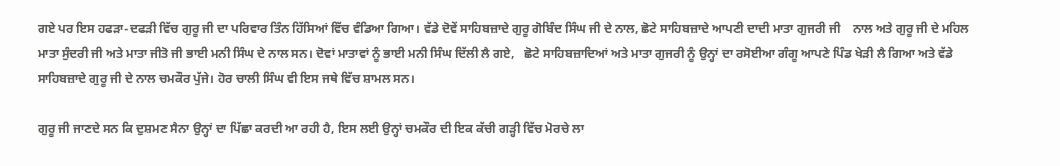ਗਏ ਪਰ ਇਸ ਹਫੜਾ-ਦਫੜੀ ਵਿੱਚ ਗੁਰੂ ਜੀ ਦਾ ਪਰਿਵਾਰ ਤਿੰਨ ਹਿੱਸਿਆਂ ਵਿੱਚ ਵੰਡਿਆ ਗਿਆ। ਵੱਡੇ ਦੋਵੇਂ ਸਾਹਿਬਜ਼ਾਦੇ ਗੁਰੂ ਗੋਬਿੰਦ ਸਿੰਘ ਜੀ ਦੇ ਨਾਲ, ਛੋਟੇ ਸਾਹਿਬਜ਼ਾਦੇ ਆਪਣੀ ਦਾਦੀ ਮਾਤਾ ਗੁਜਰੀ ਜੀ    ਨਾਲ ਅਤੇ ਗੁਰੂ ਜੀ ਦੇ ਮਹਿਲ ਮਾਤਾ ਸੁੰਦਰੀ ਜੀ ਅਤੇ ਮਾਤਾ ਜੀਤੋ ਜੀ ਭਾਈ ਮਨੀ ਸਿੰਘ ਦੇ ਨਾਲ ਸਨ। ਦੋਵਾਂ ਮਾਤਾਵਾਂ ਨੂੰ ਭਾਈ ਮਨੀ ਸਿੰਘ ਦਿੱਲੀ ਲੈ ਗਏ,   ਛੋਟੇ ਸਾਹਿਬਜ਼ਾਦਿਆਂ ਅਤੇ ਮਾਤਾ ਗੁਜਰੀ ਨੂੰ ਉਨ੍ਹਾਂ ਦਾ ਰਸੋਈਆ ਗੰਗੂ ਆਪਣੇ ਪਿੰਡ ਖੇੜੀ ਲੈ ਗਿਆ ਅਤੇ ਵੱਡੇ ਸਾਹਿਬਜ਼ਾਦੇ ਗੁਰੂ ਜੀ ਦੇ ਨਾਲ ਚਮਕੌਰ ਪੁੱਜੇ। ਹੋਰ ਚਾਲੀ ਸਿੰਘ ਵੀ ਇਸ ਜਥੇ ਵਿੱਚ ਸ਼ਾਮਲ ਸਨ।

ਗੁਰੂ ਜੀ ਜਾਣਦੇ ਸਨ ਕਿ ਦੁਸ਼ਮਣ ਸੈਨਾ ਉਨ੍ਹਾਂ ਦਾ ਪਿੱਛਾ ਕਰਦੀ ਆ ਰਹੀ ਹੈ, ਇਸ ਲਈ ਉਨ੍ਹਾਂ ਚਮਕੌਰ ਦੀ ਇਕ ਕੱਚੀ ਗੜ੍ਹੀ ਵਿੱਚ ਮੋਰਚੇ ਲਾ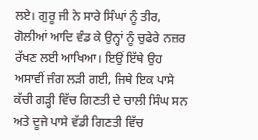ਲਏ। ਗੁਰੂ ਜੀ ਨੇ ਸਾਰੇ ਸਿੰਘਾਂ ਨੂੰ ਤੀਰ, ਗੋਲੀਆਂ ਆਦਿ ਵੰਡ ਕੇ ਉਨ੍ਹਾਂ ਨੂੰ ਚੁਫੇਰੇ ਨਜ਼ਰ ਰੱਖਣ ਲਈ ਆਖਿਆ। ਇਉਂ ਇੱਥੇ ਉਹ ਅਸਾਵੀਂ ਜੰਗ ਲੜੀ ਗਈ, ਜਿਥੇ ਇਕ ਪਾਸੇ ਕੱਚੀ ਗੜ੍ਹੀ ਵਿੱਚ ਗਿਣਤੀ ਦੇ ਚਾਲੀ ਸਿੰਘ ਸਨ ਅਤੇ ਦੂਜੇ ਪਾਸੇ ਵੱਡੀ ਗਿਣਤੀ ਵਿੱਚ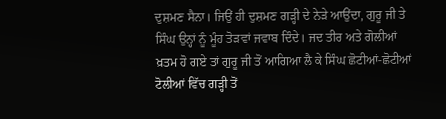ਦੁਸ਼ਮਣ ਸੈਨਾ। ਜਿਉਂ ਹੀ ਦੁਸ਼ਮਣ ਗੜ੍ਹੀ ਦੇ ਨੇੜੇ ਆਉਂਦਾ, ਗੁਰੂ ਜੀ ਤੇ ਸਿੰਘ ਉਨ੍ਹਾਂ ਨੂੰ ਮੂੰਹ ਤੋੜਵਾਂ ਜਵਾਬ ਦਿੰਦੇ। ਜਦ ਤੀਰ ਅਤੇ ਗੋਲੀਆਂ ਖ਼ਤਮ ਹੋ ਗਏ ਤਾਂ ਗੁਰੂ ਜੀ ਤੋਂ ਆਗਿਆ ਲੈ ਕੇ ਸਿੰਘ ਛੋਟੀਆਂ-ਛੋਟੀਆਂ ਟੋਲੀਆਂ ਵਿੱਚ ਗੜ੍ਹੀ ਤੋਂ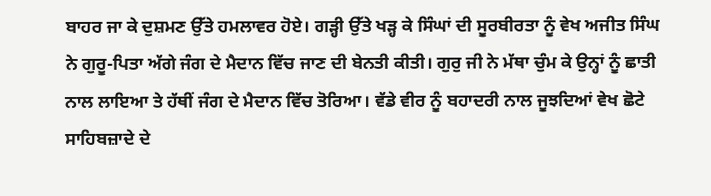ਬਾਹਰ ਜਾ ਕੇ ਦੁਸ਼ਮਣ ਉੱਤੇ ਹਮਲਾਵਰ ਹੋਏ। ਗੜ੍ਹੀ ਉੱਤੇ ਖੜ੍ਹ ਕੇ ਸਿੰਘਾਂ ਦੀ ਸੂਰਬੀਰਤਾ ਨੂੰ ਵੇਖ ਅਜੀਤ ਸਿੰਘ ਨੇ ਗੁਰੂ-ਪਿਤਾ ਅੱਗੇ ਜੰਗ ਦੇ ਮੈਦਾਨ ਵਿੱਚ ਜਾਣ ਦੀ ਬੇਨਤੀ ਕੀਤੀ। ਗੁਰੁ ਜੀ ਨੇ ਮੱਥਾ ਚੁੰਮ ਕੇ ਉਨ੍ਹਾਂ ਨੂੰ ਛਾਤੀ ਨਾਲ ਲਾਇਆ ਤੇ ਹੱਥੀਂ ਜੰਗ ਦੇ ਮੈਦਾਨ ਵਿੱਚ ਤੋਰਿਆ। ਵੱਡੇ ਵੀਰ ਨੂੰ ਬਹਾਦਰੀ ਨਾਲ ਜੂਝਦਿਆਂ ਵੇਖ ਛੋਟੇ ਸਾਹਿਬਜ਼ਾਦੇ ਦੇ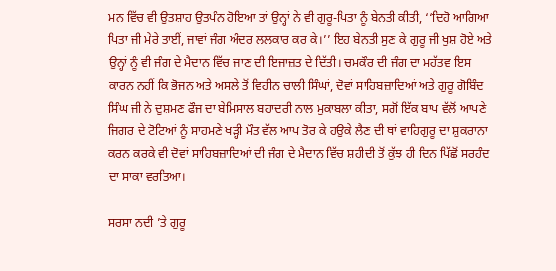ਮਨ ਵਿੱਚ ਵੀ ਉਤਸ਼ਾਹ ਉਤਪੰਨ ਹੋਇਆ ਤਾਂ ਉਨ੍ਹਾਂ ਨੇ ਵੀ ਗੁਰੂ-ਪਿਤਾ ਨੂੰ ਬੇਨਤੀ ਕੀਤੀ, ‘‘ਦਿਹੋ ਆਗਿਆ ਪਿਤਾ ਜੀ ਮੇਰੇ ਤਾਈਂ, ਜਾਵਾਂ ਜੰਗ ਅੰਦਰ ਲਲਕਾਰ ਕਰ ਕੇ।’’ ਇਹ ਬੇਨਤੀ ਸੁਣ ਕੇ ਗੁਰੂ ਜੀ ਖੁਸ਼ ਹੋਏ ਅਤੇ ਉਨ੍ਹਾਂ ਨੂੰ ਵੀ ਜੰਗ ਦੇ ਮੈਦਾਨ ਵਿੱਚ ਜਾਣ ਦੀ ਇਜਾਜ਼ਤ ਦੇ ਦਿੱਤੀ। ਚਮਕੌਰ ਦੀ ਜੰਗ ਦਾ ਮਹੱਤਵ ਇਸ ਕਾਰਨ ਨਹੀਂ ਕਿ ਭੋਜਨ ਅਤੇ ਅਸਲੇ ਤੋਂ ਵਿਹੀਨ ਚਾਲੀ ਸਿੰਘਾਂ, ਦੋਵਾਂ ਸਾਹਿਬਜ਼ਾਦਿਆਂ ਅਤੇ ਗੁਰੂ ਗੋਬਿੰਦ ਸਿੰਘ ਜੀ ਨੇ ਦੁਸ਼ਮਣ ਫੌਜ ਦਾ ਬੇਮਿਸਾਲ ਬਹਾਦਰੀ ਨਾਲ ਮੁਕਾਬਲਾ ਕੀਤਾ, ਸਗੋਂ ਇੱਕ ਬਾਪ ਵੱਲੋਂ ਆਪਣੇ ਜਿਗਰ ਦੇ ਟੋਟਿਆਂ ਨੂੰ ਸਾਹਮਣੇ ਖੜ੍ਹੀ ਮੌਤ ਵੱਲ ਆਪ ਤੋਰ ਕੇ ਹਉਕੇ ਲੈਣ ਦੀ ਥਾਂ ਵਾਹਿਗੁਰੂ ਦਾ ਸ਼ੁਕਰਾਨਾ ਕਰਨ ਕਰਕੇ ਵੀ ਦੋਵਾਂ ਸਾਹਿਬਜ਼ਾਦਿਆਂ ਦੀ ਜੰਗ ਦੇ ਮੈਦਾਨ ਵਿੱਚ ਸ਼ਹੀਦੀ ਤੋਂ ਕੁੱਝ ਹੀ ਦਿਨ ਪਿੱਛੋਂ ਸਰਹੰਦ ਦਾ ਸਾਕਾ ਵਰਤਿਆ।

ਸਰਸਾ ਨਦੀ ’ਤੇ ਗੁਰੂ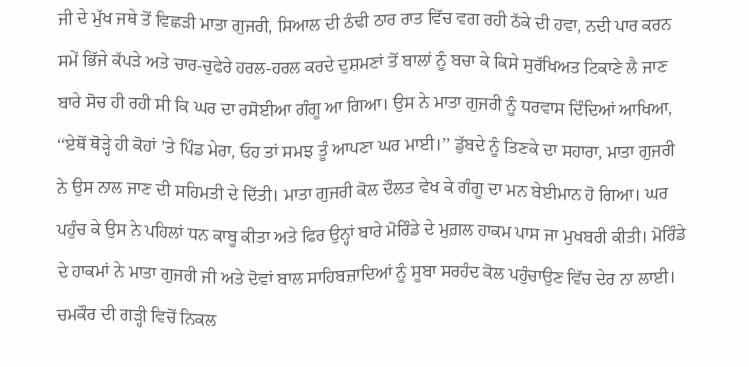ਜੀ ਦੇ ਮੁੱਖ ਜਥੇ ਤੋਂ ਵਿਛੜੀ ਮਾਤਾ ਗੁਜਰੀ, ਸਿਆਲ ਦੀ ਠੰਢੀ ਠਾਰ ਰਾਤ ਵਿੱਚ ਵਗ ਰਹੀ ਠੱਕੇ ਦੀ ਹਵਾ, ਨਦੀ ਪਾਰ ਕਰਨ ਸਮੇਂ ਭਿੱਜੇ ਕੱਪੜੇ ਅਤੇ ਚਾਰ-ਚੁਫੇਰੇ ਹਰਲ-ਹਰਲ ਕਰਦੇ ਦੁਸ਼ਮਣਾਂ ਤੋਂ ਬਾਲਾਂ ਨੂੰ ਬਚਾ ਕੇ ਕਿਸੇ ਸੁਰੱਖਿਅਤ ਟਿਕਾਣੇ ਲੈ ਜਾਣ ਬਾਰੇ ਸੋਚ ਹੀ ਰਹੀ ਸੀ ਕਿ ਘਰ ਦਾ ਰਸੋਈਆ ਗੰਗੂ ਆ ਗਿਆ। ਉਸ ਨੇ ਮਾਤਾ ਗੁਜਰੀ ਨੂੰ ਧਰਵਾਸ ਦਿੰਦਿਆਂ ਆਖਿਆ, ‘‘ਏਥੋਂ ਥੋੜ੍ਹੇ ਹੀ ਕੋਹਾਂ ’ਤੇ ਪਿੰਡ ਮੇਰਾ, ਓਹ ਤਾਂ ਸਮਝ ਤੂੰ ਆਪਣਾ ਘਰ ਮਾਈ।’’ ਡੁੱਬਦੇ ਨੂੰ ਤਿਣਕੇ ਦਾ ਸਹਾਰਾ, ਮਾਤਾ ਗੁਜਰੀ ਨੇ ਉਸ ਨਾਲ ਜਾਣ ਦੀ ਸਹਿਮਤੀ ਦੇ ਦਿੱਤੀ। ਮਾਤਾ ਗੁਜਰੀ ਕੋਲ ਦੌਲਤ ਵੇਖ ਕੇ ਗੰਗੂ ਦਾ ਮਨ ਬੇਈਮਾਨ ਹੋ ਗਿਆ। ਘਰ ਪਹੁੰਚ ਕੇ ਉਸ ਨੇ ਪਹਿਲਾਂ ਧਨ ਕਾਬੂ ਕੀਤਾ ਅਤੇ ਫਿਰ ਉਨ੍ਹਾਂ ਬਾਰੇ ਮੋਰਿੰਡੇ ਦੇ ਮੁਗ਼ਲ ਹਾਕਮ ਪਾਸ ਜਾ ਮੁਖਬਰੀ ਕੀਤੀ। ਮੋਰਿੰਡੇ ਦੇ ਹਾਕਮਾਂ ਨੇ ਮਾਤਾ ਗੁਜਰੀ ਜੀ ਅਤੇ ਦੋਵਾਂ ਬਾਲ ਸਾਹਿਬਜ਼ਾਦਿਆਂ ਨੂੰ ਸੂਬਾ ਸਰਹੰਦ ਕੋਲ ਪਹੁੰਚਾਉਣ ਵਿੱਚ ਦੇਰ ਨਾ ਲਾਈ। ਚਮਕੌਰ ਦੀ ਗੜ੍ਹੀ ਵਿਚੋਂ ਨਿਕਲ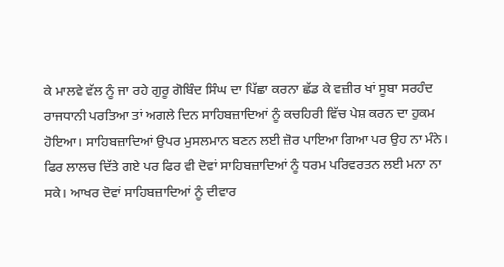ਕੇ ਮਾਲਵੇ ਵੱਲ ਨੂੰ ਜਾ ਰਹੇ ਗੁਰੂ ਗੋਬਿੰਦ ਸਿੰਘ ਦਾ ਪਿੱਛਾ ਕਰਨਾ ਛੱਡ ਕੇ ਵਜ਼ੀਰ ਖਾਂ ਸੂਬਾ ਸਰਹੰਦ ਰਾਜਧਾਨੀ ਪਰਤਿਆ ਤਾਂ ਅਗਲੇ ਦਿਨ ਸਾਹਿਬਜ਼ਾਦਿਆਂ ਨੂੰ ਕਚਹਿਰੀ ਵਿੱਚ ਪੇਸ਼ ਕਰਨ ਦਾ ਹੁਕਮ ਹੋਇਆ। ਸਾਹਿਬਜ਼ਾਦਿਆਂ ਉਪਰ ਮੁਸਲਮਾਨ ਬਣਨ ਲਈ ਜ਼ੋਰ ਪਾਇਆ ਗਿਆ ਪਰ ਉਹ ਨਾ ਮੰਨੇ। ਫਿਰ ਲਾਲਚ ਦਿੱਤੇ ਗਏ ਪਰ ਫਿਰ ਵੀ ਦੋਵਾਂ ਸਾਹਿਬਜ਼ਾਦਿਆਂ ਨੂੰ ਧਰਮ ਪਰਿਵਰਤਨ ਲਈ ਮਨਾ ਨਾ ਸਕੇ। ਆਖਰ ਦੋਵਾਂ ਸਾਹਿਬਜ਼ਾਦਿਆਂ ਨੂੰ ਦੀਵਾਰ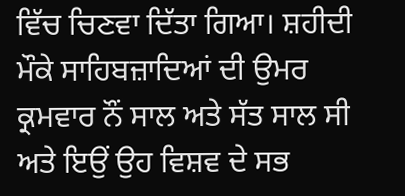ਵਿੱਚ ਚਿਣਵਾ ਦਿੱਤਾ ਗਿਆ। ਸ਼ਹੀਦੀ ਮੌਕੇ ਸਾਹਿਬਜ਼ਾਦਿਆਂ ਦੀ ਉਮਰ ਕ੍ਰਮਵਾਰ ਨੌਂ ਸਾਲ ਅਤੇ ਸੱਤ ਸਾਲ ਸੀ ਅਤੇ ਇਉਂ ਉਹ ਵਿਸ਼ਵ ਦੇ ਸਭ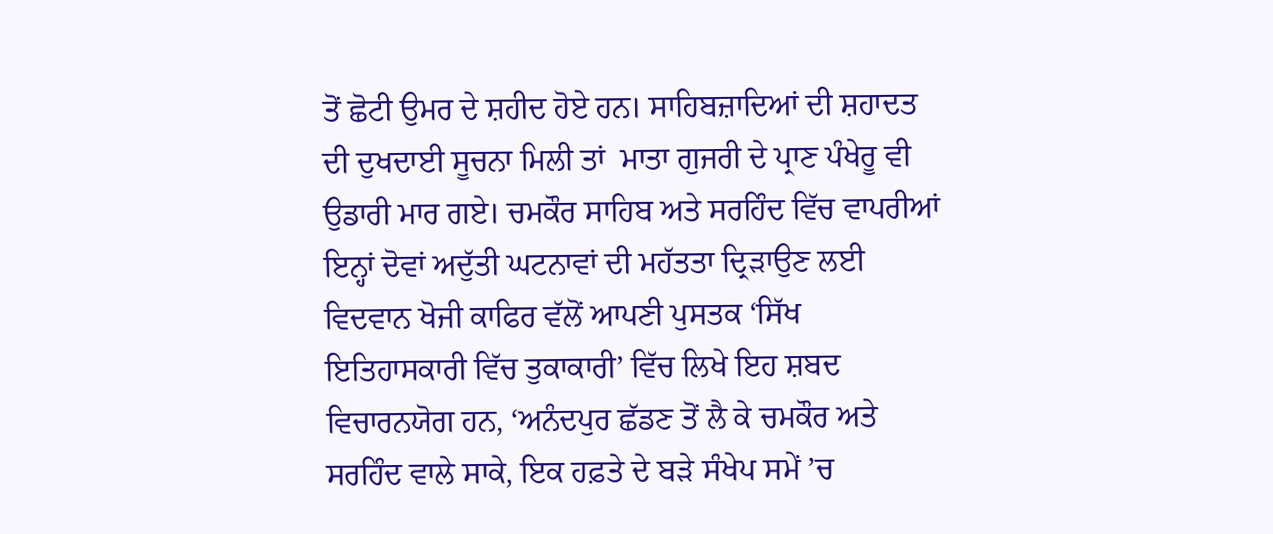ਤੋਂ ਛੋਟੀ ਉਮਰ ਦੇ ਸ਼ਹੀਦ ਹੋਏ ਹਨ। ਸਾਹਿਬਜ਼ਾਦਿਆਂ ਦੀ ਸ਼ਹਾਦਤ ਦੀ ਦੁਖਦਾਈ ਸੂਚਨਾ ਮਿਲੀ ਤਾਂ  ਮਾਤਾ ਗੁਜਰੀ ਦੇ ਪ੍ਰਾਣ ਪੰਖੇਰੂ ਵੀ ਉਡਾਰੀ ਮਾਰ ਗਏ। ਚਮਕੌਰ ਸਾਹਿਬ ਅਤੇ ਸਰਹਿੰਦ ਵਿੱਚ ਵਾਪਰੀਆਂ ਇਨ੍ਹਾਂ ਦੋਵਾਂ ਅਦੁੱਤੀ ਘਟਨਾਵਾਂ ਦੀ ਮਹੱਤਤਾ ਦ੍ਰਿੜਾਉਣ ਲਈ ਵਿਦਵਾਨ ਖੋਜੀ ਕਾਫਿਰ ਵੱਲੋਂ ਆਪਣੀ ਪੁਸਤਕ ‘ਸਿੱਖ ਇਤਿਹਾਸਕਾਰੀ ਵਿੱਚ ਤੁਕਾਕਾਰੀ’ ਵਿੱਚ ਲਿਖੇ ਇਹ ਸ਼ਬਦ ਵਿਚਾਰਨਯੋਗ ਹਨ, ‘ਅਨੰਦਪੁਰ ਛੱਡਣ ਤੋਂ ਲੈ ਕੇ ਚਮਕੌਰ ਅਤੇ ਸਰਹਿੰਦ ਵਾਲੇ ਸਾਕੇ, ਇਕ ਹਫ਼ਤੇ ਦੇ ਬੜੇ ਸੰਖੇਪ ਸਮੇਂ ’ਚ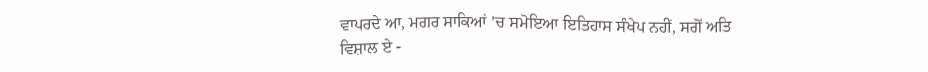ਵਾਪਰਦੇ ਆ, ਮਗਰ ਸਾਕਿਆਂ ’ਚ ਸਮੋਇਆ ਇਤਿਹਾਸ ਸੰਖੇਪ ਨਹੀਂ, ਸਗੋਂ ਅਤਿ ਵਿਸ਼ਾਲ ਏ -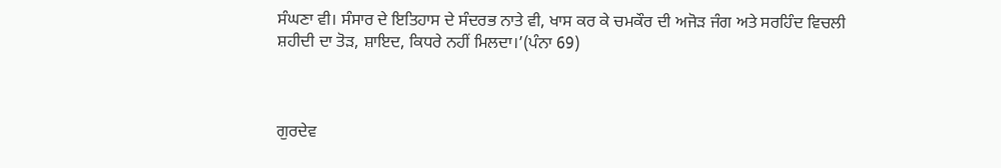ਸੰਘਣਾ ਵੀ। ਸੰਸਾਰ ਦੇ ਇਤਿਹਾਸ ਦੇ ਸੰਦਰਭ ਨਾਤੇ ਵੀ, ਖਾਸ ਕਰ ਕੇ ਚਮਕੌਰ ਦੀ ਅਜੋੜ ਜੰਗ ਅਤੇ ਸਰਹਿੰਦ ਵਿਚਲੀ ਸ਼ਹੀਦੀ ਦਾ ਤੋੜ, ਸ਼ਾਇਦ, ਕਿਧਰੇ ਨਹੀਂ ਮਿਲਦਾ।’(ਪੰਨਾ 69)



ਗੁਰਦੇਵ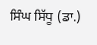ਸਿੰਘ ਸਿੱਧੂ (ਡਾ.)